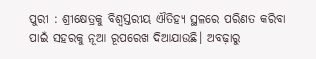ପୁରୀ : ଶ୍ରୀ‌କ୍ଷେତ୍ରକୁ ବିଶ୍ବସ୍ତରୀୟ ଐତିହ୍ୟ ସ୍ଥଳରେ ପରିଣତ କରିବା ପାଇଁ ସହରକୁ ନୂଆ ରୂପରେଖ ଦିଆଯାଉଛି। ଅବଢ଼ାରୁ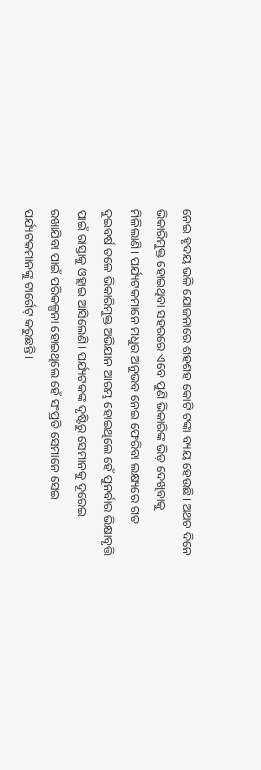ନେଇ ହୃଦୟ ଭଳି ଯୋଜନାରେ ଶହଶହ କୋଟି ଟଙ୍କା ବ୍ୟୟ ହେଉଛି। ଅଥଚ ଦିନେ ଭିକାରିମୁକ୍ତ ହୋଇଥିବା ସହରରେ ଏବେ ପୁଣି ଭିକାରିଙ୍କ ଭିଡ଼ ଦେଖିବାକୁ ମିଳିଲାଣି। ପର୍ଯ୍ୟଟକମାନେ ମଧୁର ଅନୁଭବ ନେଇ ଫେରିବା ଲକ୍ଷ୍ୟରେ ଗତ ଦୁଇବର୍ଷ ତଳେ ଭିକାରିମୁକ୍ତ ଅଭିଯାନ ଆରମ୍ଭ ହୋଇଥିଲେ ହେଁ ପୁନର୍ବାର ଭିକ୍ଷାବୃତ୍ତି ପାଇଁ ରାସ୍ତାକୁ ଓହ୍ଲାଇ ଆସିଲେଣି। ପର୍ଯ୍ୟଟକଙ୍କ ଦୃଷ୍ଟିରୁ ସେମାନକୁ ଦୂରେଇ ରଖାଯିବା ପାଇଁ ପରିକଳ୍ପନା ହୋଇଥିଲେ ହେଁ ସଂପ୍ରତି ସେମାନେ ସେଇ ପର୍ଯ୍ୟଟକମାନଙ୍କୁ ଟାର୍ଗେଟ୍‌ କରୁଛନ୍ତି।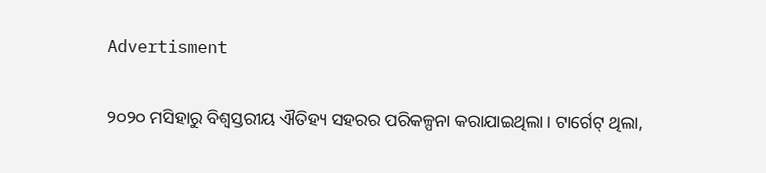Advertisment

୨୦୨୦ ମସିହାରୁ ବିଶ୍ବସ୍ତରୀୟ ଐତିହ୍ୟ ସହରର ପରିକଳ୍ପନା କରାଯାଇଥିଲା। ଟାର୍ଗେଟ୍‌ ଥିଲା,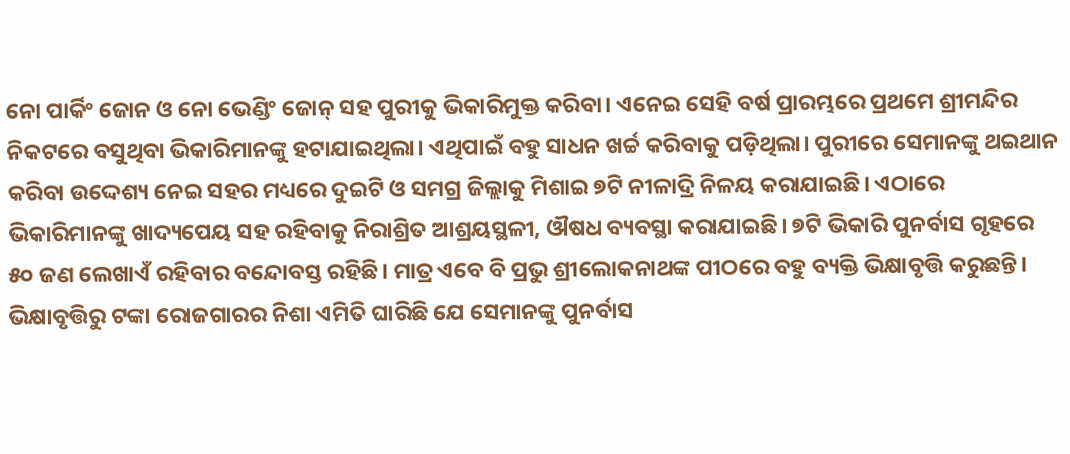ନୋ ପାର୍କିଂ ଜୋନ ଓ ନୋ ଭେଣ୍ଡିଂ ଜୋନ୍‌ ସହ ପୁରୀକୁ ଭିକାରିମୁକ୍ତ କରିବା। ଏନେଇ ସେହି ବର୍ଷ ପ୍ରାରମ୍ଭରେ ପ୍ରଥମେ ଶ୍ରୀମନ୍ଦିର ନିକଟରେ ବସୁଥିବା ଭିକାରିମାନଙ୍କୁ ହଟାଯାଇଥିଲା। ଏଥିପାଇଁ ବହୁ ସାଧନ ଖର୍ଚ୍ଚ କରିବାକୁ ପଡ଼ିଥିଲା। ପୁରୀରେ ସେମାନଙ୍କୁ ଥଇଥାନ କରିବା ଉଦ୍ଦେଶ୍ୟ ନେଇ ସହର ମଧ୍ୟରେ ଦୁଇଟି ଓ ସମଗ୍ର ଜିଲ୍ଲାକୁ ମିଶାଇ ୭ଟି ନୀଳାଦ୍ରି ନିଳୟ କରାଯାଇଛି। ଏଠାରେ ଭିକାରିମାନଙ୍କୁ ଖାଦ୍ୟପେୟ ସହ ରହିବାକୁ ନିରାଶ୍ରିତ ଆଶ୍ରୟସ୍ଥଳୀ, ଔଷଧ ବ୍ୟବସ୍ଥା କରାଯାଇଛି। ୭ଟି ଭିକାରି ପୁନର୍ବାସ ଗୃହରେ ୫୦ ଜଣ ଲେଖାଏଁ ରହିବାର ବ‌ନ୍ଦୋବସ୍ତ ରହିଛି। ମାତ୍ର ଏବେ ବି ପ୍ରଭୁ ଶ୍ରୀଲୋକନାଥଙ୍କ ପୀଠରେ ବହୁ ବ୍ୟକ୍ତି ଭିକ୍ଷାବୃତ୍ତି କରୁଛନ୍ତି। ଭିକ୍ଷାବୃତ୍ତିରୁ ଟଙ୍କା ରୋଜଗାରର ନିଶା ଏମିତି ଘାରିଛି ଯେ ସେମାନଙ୍କୁ ପୁନର୍ବାସ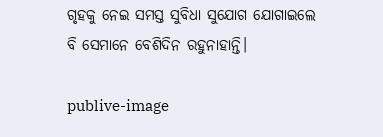ଗୃହକୁ ନେଇ ସମସ୍ତ ସୁବିଧା ସୁଯୋଗ ଯୋଗାଇଲେ ବି ସେମାନେ ବେଶିଦିନ ରହୁନାହାନ୍ତି।

publive-image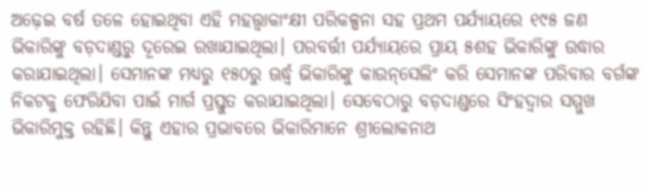ଅଢ଼େଇ ବର୍ଷ ତଳେ ହୋଇଥିବା ଏହି ମହତ୍ତ୍ବାକାଂକ୍ଷୀ ପରିକଳ୍ପନା ସହ ପ୍ରଥମ ପର୍ଯ୍ୟାୟରେ ୧୯୫ ଜଣ ଭିକାରିଙ୍କୁ ବଡ଼ଦାଣ୍ଡରୁ ଦୂରେଇ ରଖାଯାଇଥିଲା। ପରବର୍ତ୍ତୀ ପର୍ଯ୍ୟାୟରେ ପ୍ରାୟ ୫ଶହ ଭିକାରିଙ୍କୁ ଉଦ୍ଧାର କରାଯାଇଥିଲା। ସେମାନଙ୍କ ମଧ୍ୟରୁ ୧୫୦ରୁ ଊର୍ଦ୍ଧ୍ବ ଭିକାରିଙ୍କୁ କାଉନ୍‌ସେଲିଂ କରି ‌ସେମାନଙ୍କ ପରିବାର ବର୍ଗଙ୍କ ନିକଟକୁ ଫେରିଯିବା ପାଇଁ ମାର୍ଗ ପ୍ରସ୍ତୁତ କରାଯାଇଥିଲା। ସେବେଠାରୁ ବଡ଼ଦାଣ୍ଡରେ ସିଂହଦ୍ବାର ସମ୍ମୁଖ ଭିକାରିମୁକ୍ତ ରହିଛି। କିନ୍ତୁ ଏହାର ପ୍ରଭାବରେ ଭିକାରିମାନେ ଶ୍ରୀଲୋକନାଥ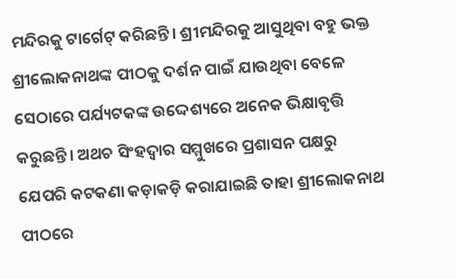ମନ୍ଦିରକୁ ଟାର୍ଗେଟ୍‌ କରିଛନ୍ତି। ଶ୍ରୀମନ୍ଦିରକୁ ଆସୁଥିବା ବହୁ ଭକ୍ତ ଶ୍ରୀଲୋକନାଥଙ୍କ ପୀଠକୁ ଦର୍ଶନ ପାଇଁ ଯାଉଥିବା ବେଳେ ସେଠାରେ ପର୍ଯ୍ୟଟକଙ୍କ ଉଦ୍ଦେଶ୍ୟରେ ଅନେକ ଭିକ୍ଷାବୃତ୍ତି କରୁଛନ୍ତି। ଅଥଚ ସିଂହଦ୍ବାର ସମ୍ମୁଖରେ ପ୍ରଶାସନ ପକ୍ଷରୁ ଯେପରି କଟକଣା କଡ଼ାକଡ଼ି କରାଯାଇଛି ତାହା ଶ୍ରୀଲୋକନାଥ ପୀଠରେ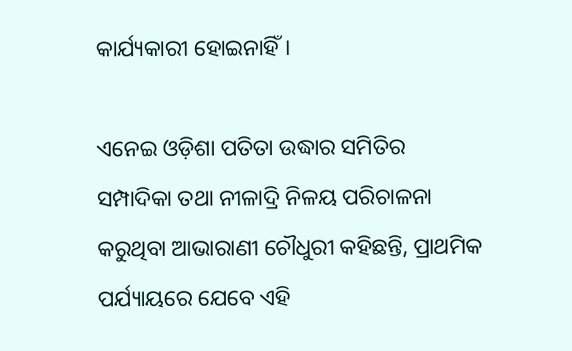କାର୍ଯ୍ୟକାରୀ ହୋଇନାହିଁ।

ଏନେଇ ଓଡ଼ିଶା ପତିତା ଉଦ୍ଧାର ସମିତିର ସମ୍ପାଦିକା ତଥା ନୀଳାଦ୍ରି ନିଳୟ ପରିଚାଳନା କରୁଥିବା ଆଭାରାଣୀ ଚୌଧୁରୀ କହିଛନ୍ତି, ପ୍ରାଥମିକ ପର୍ଯ୍ୟାୟରେ ଯେବେ ଏହି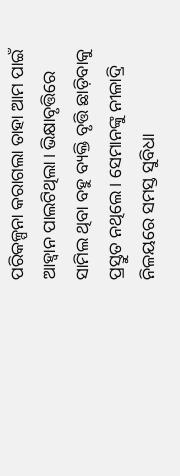ପରିକଳ୍ପନା କରାଗଲା ‌ତାହା ଆମ ପାଇଁ ଆହ୍ବାନ ପାଲଟିଥିଲା। ଭିକ୍ଷାବୃତ୍ତିରେ ସାମିଲ ଥିବା ବହୁ ବ୍ୟକ୍ତି ବୃତ୍ତି ଛାଡ଼ିବାକୁ ପ୍ରସ୍ତୁତ ନଥିଲେ। ସେମାନଙ୍କୁ ନୀଳାଦ୍ରି ନିଳୟରେ ସମସ୍ତ ସୁବିଧା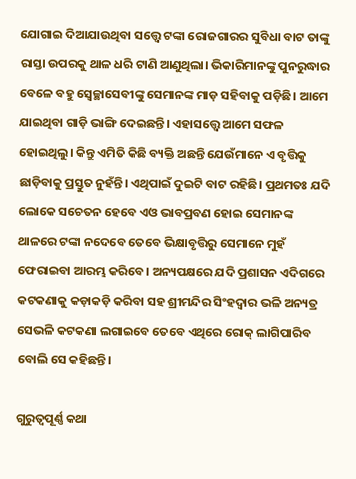ଯୋଗାଇ ଦିଆଯାଉଥିବା ସତ୍ତ୍ବେ ଟଙ୍କା ରୋଜଗାରର ସୁବିଧା ବାଟ ତାଙ୍କୁ ରାସ୍ତା ଉପରକୁ ଥାଳ ଧରି ଟାଣି ଆଣୁଥିଲା। ଭିକାରିମାନଙ୍କୁ ପୁନରୁଦ୍ଧାର ବେଳେ ବହୁ ସ୍ବେଚ୍ଛାସେବୀଙ୍କୁ ସେମାନଙ୍କ ମାଡ଼ ସହିବାକୁ ପଡ଼ିଛି। ଆମେ ଯାଇଥିବା ଗାଡ଼ି ଭାଙ୍ଗି ଦେଇଛନ୍ତି। ଏହାସତ୍ତ୍ବେ ଆମେ ସଫଳ ହୋଇଥିଲୁ। କିନ୍ତୁ ଏମିତି କିଛି ବ୍ୟକ୍ତି ଅଛନ୍ତି ଯେଉଁମାନେ ଏ ବୃତ୍ତିକୁ ଛାଡ଼ିବାକୁ ପ୍ରସ୍ତୁତ ନୁହଁନ୍ତି। ଏଥିପାଇଁ ଦୁଇଟି ବାଟ ରହିଛି। ପ୍ରଥମତଃ ଯଦି ଲୋକେ ସଚେତନ ହେବେ ଏଓ ଭାବପ୍ରବଣ ହୋଇ ସେମାନଙ୍କ ଥାଳରେ ଟଙ୍କା ନଦେବେ ତେବେ ଭିକ୍ଷାବୃତ୍ତିରୁ ସେମାନେ ମୁହଁ ଫେରାଇବା ଆରମ୍ଭ କରିବେ। ଅନ୍ୟପକ୍ଷରେ ଯଦି ପ୍ରଶାସନ ଏଦିଗରେ କଟକଣାକୁ କଡ଼ାକଡ଼ି କରିବା ସହ ଶ୍ରୀମନ୍ଦିର ସିଂହଦ୍ବାର ଭଳି ଅନ୍ୟତ୍ର ସେଭଳି କଟକଣା ଲଗାଇବେ ତେବେ ଏଥିରେ ରୋକ୍‌ ଲାଗିପାରିବ ବୋଲି ସେ କହିଛନ୍ତି।

ଗୁରୁତ୍ବପୂର୍ଣ୍ଣ କଥା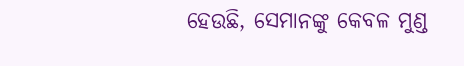ହେଉଛି, ସେମାନଙ୍କୁ କେବଳ ମୁଣ୍ଡ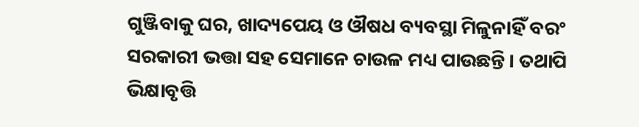ଗୁଞ୍ଜିବାକୁ ଘର, ଖାଦ୍ୟପେୟ ଓ ଔଷଧ ବ୍ୟବସ୍ଥା ମିଳୁନାହିଁ ବରଂ ସରକାରୀ ଭତ୍ତା ସହ ସେମାନେ ଚାଉଳ ମଧ୍ୟ ପାଉଛନ୍ତି। ତଥାପି ଭିକ୍ଷାବୃତ୍ତି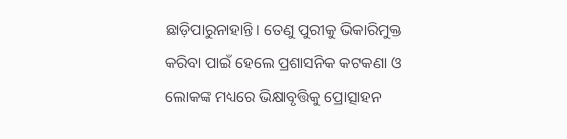ଛାଡ଼ିପାରୁନାହାନ୍ତି। ତେଣୁ ପୁରୀକୁ ଭିକାରିମୁକ୍ତ କରିବା ପାଇଁ ହେଲେ ପ୍ରଶାସନିକ କଟକଣା ଓ ଲୋକଙ୍କ ମଧ୍ୟରେ ଭିକ୍ଷାବୃତ୍ତିକୁ ପ୍ରୋତ୍ସାହନ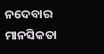ନଦେବାର ମାନସିକତା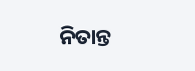ନିତାନ୍ତ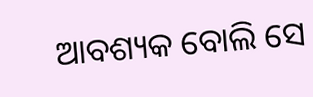ଆବଶ୍ୟକ ବୋଲି ସେ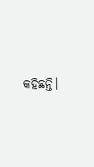କହିଛନ୍ତି।